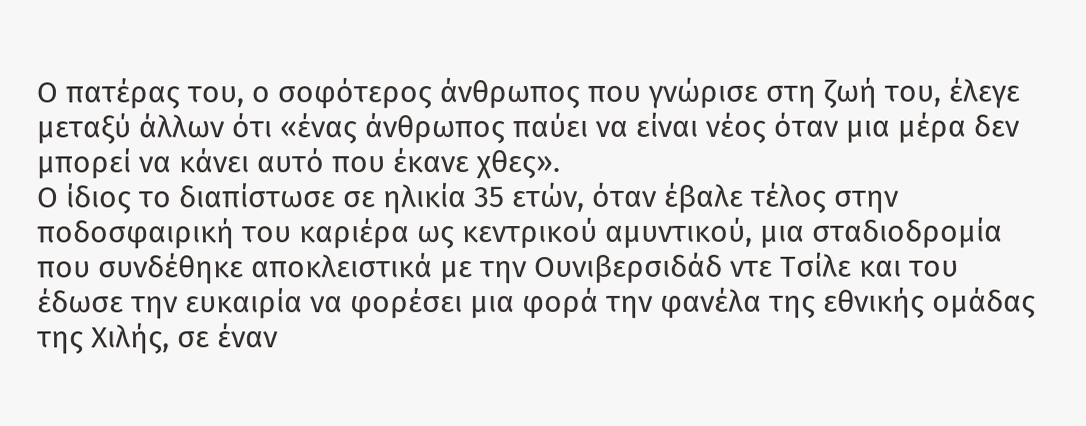Ο πατέρας του, ο σοφότερος άνθρωπος που γνώρισε στη ζωή του, έλεγε μεταξύ άλλων ότι «ένας άνθρωπος παύει να είναι νέος όταν μια μέρα δεν μπορεί να κάνει αυτό που έκανε χθες».
Ο ίδιος το διαπίστωσε σε ηλικία 35 ετών, όταν έβαλε τέλος στην ποδοσφαιρική του καριέρα ως κεντρικού αμυντικού, μια σταδιοδρομία που συνδέθηκε αποκλειστικά με την Ουνιβερσιδάδ ντε Τσίλε και του έδωσε την ευκαιρία να φορέσει μια φορά την φανέλα της εθνικής ομάδας της Χιλής, σε έναν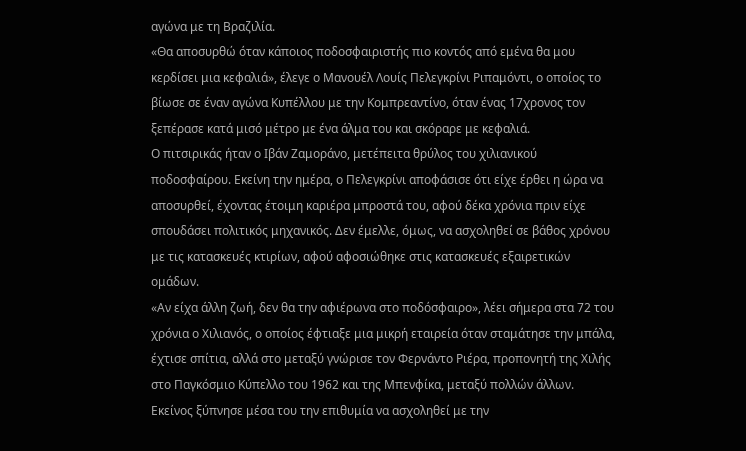αγώνα με τη Βραζιλία.
«Θα αποσυρθώ όταν κάποιος ποδοσφαιριστής πιο κοντός από εμένα θα μου κερδίσει μια κεφαλιά», έλεγε ο Μανουέλ Λουίς Πελεγκρίνι Ριπαμόντι, ο οποίος το βίωσε σε έναν αγώνα Κυπέλλου με την Κομπρεαντίνο, όταν ένας 17χρονος τον ξεπέρασε κατά μισό μέτρο με ένα άλμα του και σκόραρε με κεφαλιά.
Ο πιτσιρικάς ήταν ο Ιβάν Ζαμοράνο, μετέπειτα θρύλος του χιλιανικού ποδοσφαίρου. Εκείνη την ημέρα, ο Πελεγκρίνι αποφάσισε ότι είχε έρθει η ώρα να αποσυρθεί, έχοντας έτοιμη καριέρα μπροστά του, αφού δέκα χρόνια πριν είχε σπουδάσει πολιτικός μηχανικός. Δεν έμελλε, όμως, να ασχοληθεί σε βάθος χρόνου με τις κατασκευές κτιρίων, αφού αφοσιώθηκε στις κατασκευές εξαιρετικών ομάδων.
«Αν είχα άλλη ζωή, δεν θα την αφιέρωνα στο ποδόσφαιρο», λέει σήμερα στα 72 του χρόνια ο Χιλιανός, ο οποίος έφτιαξε μια μικρή εταιρεία όταν σταμάτησε την μπάλα, έχτισε σπίτια, αλλά στο μεταξύ γνώρισε τον Φερνάντο Ριέρα, προπονητή της Χιλής στο Παγκόσμιο Κύπελλο του 1962 και της Μπενφίκα, μεταξύ πολλών άλλων.
Εκείνος ξύπνησε μέσα του την επιθυμία να ασχοληθεί με την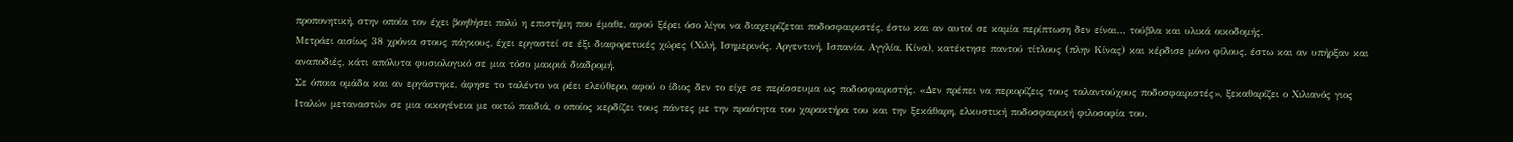προπονητική, στην οποία τον έχει βοηθήσει πολύ η επιστήμη που έμαθε, αφού ξέρει όσο λίγοι να διαχειρίζεται ποδοσφαιριστές, έστω και αν αυτοί σε καμία περίπτωση δεν είναι… τούβλα και υλικά οικοδομής.
Μετράει αισίως 38 χρόνια στους πάγκους, έχει εργαστεί σε έξι διαφορετικές χώρες (Χιλή, Ισημερινός, Αργεντινή, Ισπανία, Αγγλία, Κίνα), κατέκτησε παντού τίτλους (πλην Κίνας) και κέρδισε μόνο φίλους, έστω και αν υπήρξαν και αναποδιές, κάτι απόλυτα φυσιολογικό σε μια τόσο μακριά διαδρομή.
Σε όποια ομάδα και αν εργάστηκε, άφησε το ταλέντο να ρέει ελεύθερο, αφού ο ίδιος δεν το είχε σε περίσσευμα ως ποδοσφαιριστής. «Δεν πρέπει να περιορίζεις τους ταλαντούχους ποδοσφαιριστές», ξεκαθαρίζει ο Χιλιανός γιος Ιταλών μεταναστών σε μια οικογένεια με οκτώ παιδιά, ο οποίος κερδίζει τους πάντες με την πραότητα του χαρακτήρα του και την ξεκάθαρη, ελκυστική ποδοσφαιρική φιλοσοφία του.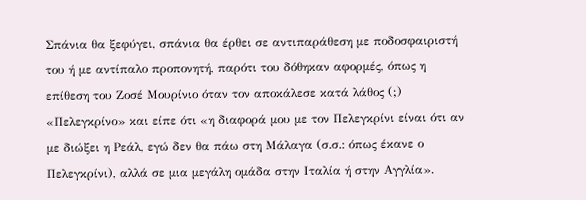Σπάνια θα ξεφύγει, σπάνια θα έρθει σε αντιπαράθεση με ποδοσφαιριστή του ή με αντίπαλο προπονητή, παρότι του δόθηκαν αφορμές, όπως η επίθεση του Ζοσέ Μουρίνιο όταν τον αποκάλεσε κατά λάθος (;) «Πελεγκρίνο» και είπε ότι «η διαφορά μου με τον Πελεγκρίνι είναι ότι αν με διώξει η Ρεάλ, εγώ δεν θα πάω στη Μάλαγα (σ.σ.: όπως έκανε ο Πελεγκρίνι), αλλά σε μια μεγάλη ομάδα στην Ιταλία ή στην Αγγλία».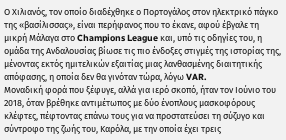Ο Χιλιανός, τον οποίο διαδέχθηκε ο Πορτογάλος στον ηλεκτρικό πάγκο της «βασίλισσας», είναι περήφανος που το έκανε, αφού έβγαλε τη μικρή Μάλαγα στο Champions League και, υπό τις οδηγίες του, η ομάδα της Ανδαλουσίας βίωσε τις πιο ένδοξες στιγμές της ιστορίας της, μένοντας εκτός ημιτελικών εξαιτίας μιας λανθασμένης διαιτητικής απόφασης, η οποία δεν θα γινόταν τώρα, λόγω VAR.
Μοναδική φορά που ξέφυγε, αλλά για ιερό σκοπό, ήταν τον Ιούνιο του 2018, όταν βρέθηκε αντιμέτωπος με δύο ένοπλους μασκοφόρους κλέφτες, πέφτοντας επάνω τους για να προστατεύσει τη σύζυγο και σύντροφο της ζωής του, Καρόλα, με την οποία έχει τρεις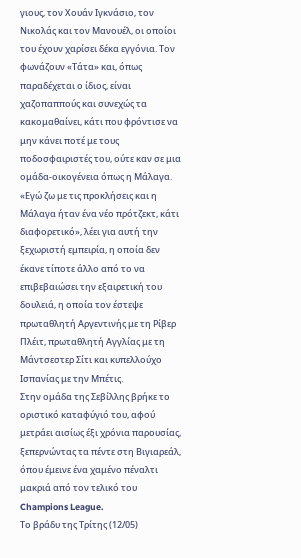γιους, τον Χουάν Ιγκνάσιο, τον Νικολάς και τον Μανουέλ, οι οποίοι του έχουν χαρίσει δέκα εγγόνια. Τον φωνάζουν «Τάτα» και, όπως παραδέχεται ο ίδιος, είναι χαζοπαππούς και συνεχώς τα κακομαθαίνει, κάτι που φρόντισε να μην κάνει ποτέ με τους ποδοσφαιριστές του, ούτε καν σε μια ομάδα-οικογένεια όπως η Μάλαγα.
«Εγώ ζω με τις προκλήσεις και η Μάλαγα ήταν ένα νέο πρότζεκτ, κάτι διαφορετικό», λέει για αυτή την ξεχωριστή εμπειρία, η οποία δεν έκανε τίποτε άλλο από το να επιβεβαιώσει την εξαιρετική του δουλειά, η οποία τον έστεψε πρωταθλητή Αργεντινής με τη Ρίβερ Πλέιτ, πρωταθλητή Αγγλίας με τη Μάντσεστερ Σίτι και κυπελλούχο Ισπανίας με την Μπέτις.
Στην ομάδα της Σεβίλλης βρήκε το οριστικό καταφύγιό του, αφού μετράει αισίως έξι χρόνια παρουσίας, ξεπερνώντας τα πέντε στη Βιγιαρεάλ, όπου έμεινε ένα χαμένο πέναλτι μακριά από τον τελικό του Champions League.
Το βράδυ της Τρίτης (12/05)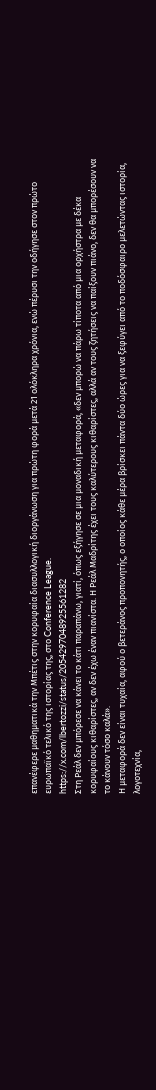επανέφερε μαθηματικά την Μπέτις στην κορυφαία διασυλλογική διοργάνωση για πρώτη φορά μετά 21 ολόκληρα χρόνια, ενώ πέρυσι την οδήγησε στον πρώτο ευρωπαϊκό τελικό της ιστορίας της, στο Conference League.
https://x.com/lbertozzi/status/2054297048925561282
Στη Ρεάλ δεν μπόρεσε να κάνει το κάτι παραπάνω, γιατί, όπως εξήγησε σε μια μοναδική μεταφορά, «δεν μπορώ να πάρω τίποτα από μια ορχήστρα με δέκα κορυφαίους κιθαρίστες, αν δεν έχω έναν πιανίστα. Η Ρεάλ Μαδρίτης έχει τους καλύτερους κιθαρίστες, αλλά αν τους ζητήσεις να παίξουν πιάνο, δεν θα μπορέσουν να το κάνουν τόσο καλά».
Η μεταφορά δεν είναι τυχαία, αφού ο βετεράνος προπονητής, ο οποίος κάθε μέρα βρίσκει πάντα δύο ώρες για να ξεφύγει από το ποδόσφαιρο μελετώντας ιστορία, λογοτεχνία,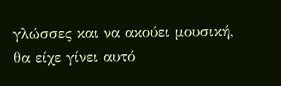γλώσσες και να ακούει μουσική, θα είχε γίνει αυτό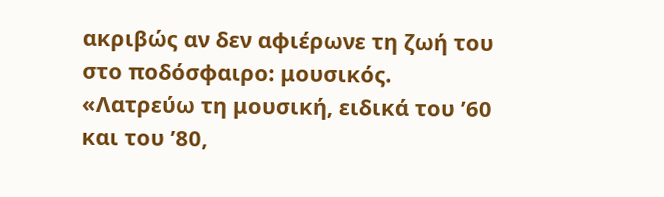ακριβώς αν δεν αφιέρωνε τη ζωή του στο ποδόσφαιρο: μουσικός.
«Λατρεύω τη μουσική, ειδικά του ’60 και του ’80,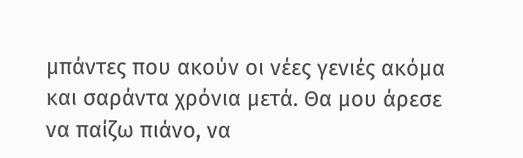μπάντες που ακούν οι νέες γενιές ακόμα και σαράντα χρόνια μετά. Θα μου άρεσε να παίζω πιάνο, να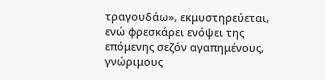τραγουδάω», εκμυστηρεύεται, ενώ φρεσκάρει ενόψει της επόμενης σεζόν αγαπημένους, γνώριμους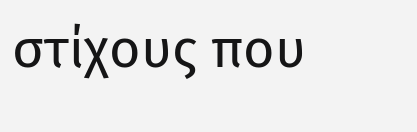στίχους που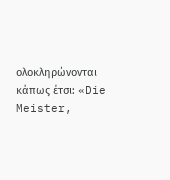ολοκληρώνονται κάπως έτσι: «Die Meister,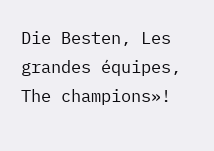Die Besten, Les grandes équipes, The champions»!